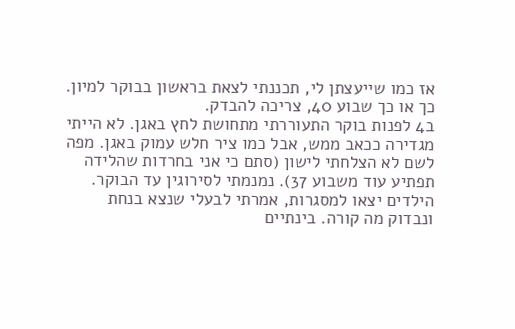אז כמו שייעצתן לי, תכננתי לצאת בראשון בבוקר למיון. כך או כך שבוע 40, צריכה להבדק.
ב4 לפנות בוקר התעוררתי מתחושת לחץ באגן. לא הייתי מגדירה ככאב ממש, אבל כמו ציר חלש עמוק באגן. מפה לשם לא הצלחתי לישון (סתם כי אני בחרדות שהלידה תפתיע עוד משבוע 37). נמנמתי לסירוגין עד הבוקר. הילדים יצאו למסגרות, אמרתי לבעלי שנצא בנחת ונבדוק מה קורה. בינתיים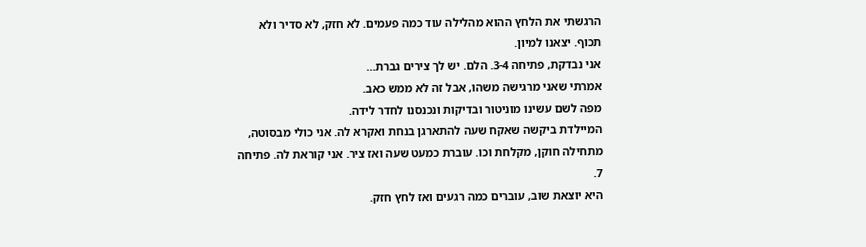הרגשתי את הלחץ ההוא מהלילה עוד כמה פעמים. לא חזק, לא סדיר ולא תכוף. יצאנו למיון.
אני נבדקת, פתיחה 3-4. הלם. יש לך צירים גברת…
אמרתי שאני מרגישה משהו, אבל זה לא ממש כאב.
מפה לשם עשינו מוניטור ובדיקות ונכנסנו לחדר לידה.
המיילדת ביקשה שאקח שעה להתארגן בנחת ואקרא לה. אני כולי מבסוטה, מתחילה חוקן, מקלחת וכו. עוברת כמעט שעה ואז ציר. אני קוראת לה. פתיחה 7.
היא יוצאת שוב, עוברים כמה רגעים ואז לחץ חזק.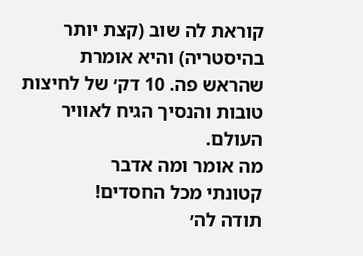קוראת לה שוב (קצת יותר בהיסטריה) והיא אומרת שהראש פה. 10 דק׳ של לחיצות טובות והנסיך הגיח לאוויר העולם.
מה אומר ומה אדבר
קטונתי מכל החסדים!
תודה לה׳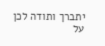יתברך ותודה לכן על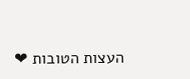העצות הטובות ❤